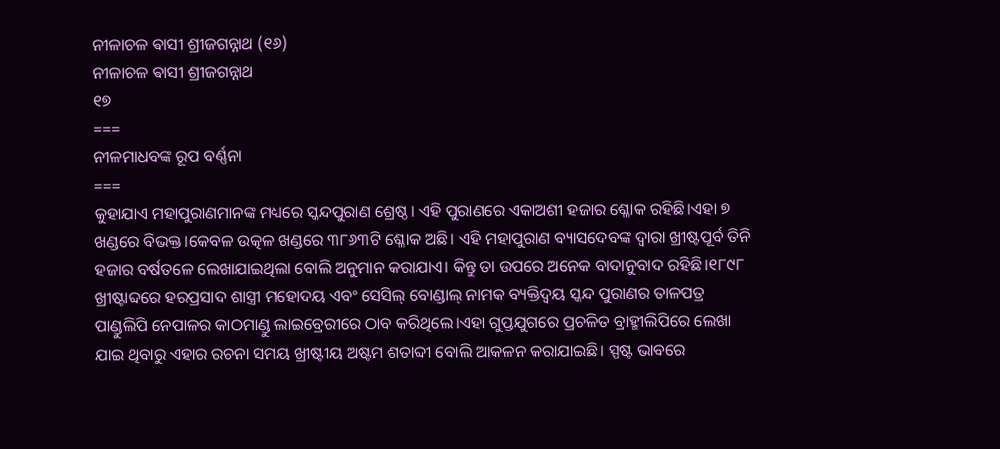ନୀଳାଚଳ ଵାସୀ ଶ୍ରୀଜଗନ୍ନାଥ (୧୬)
ନୀଳାଚଳ ଵାସୀ ଶ୍ରୀଜଗନ୍ନାଥ
୧୭
===
ନୀଳମାଧବଙ୍କ ରୂପ ବର୍ଣ୍ଣନା
===
କୁହାଯାଏ ମହାପୁରାଣମାନଙ୍କ ମଧ୍ୟରେ ସ୍କନ୍ଦପୁରାଣ ଶ୍ରେଷ୍ଠ। ଏହି ପୁରାଣରେ ଏକାଅଶୀ ହଜାର ଶ୍ଳୋକ ରହିଛି।ଏହା ୭ ଖଣ୍ଡରେ ବିଭକ୍ତ।କେବଳ ଉତ୍କଳ ଖଣ୍ଡରେ ୩୮୬୩ଟି ଶ୍ଳୋକ ଅଛି। ଏହି ମହାପୁରାଣ ବ୍ୟାସଦେବଙ୍କ ଦ୍ଵାରା ଖ୍ରୀଷ୍ଟପୂର୍ବ ତିନି ହଜାର ବର୍ଷତଳେ ଲେଖାଯାଇଥିଲା ବୋଲି ଅନୁମାନ କରାଯାଏ। କିନ୍ତୁ ତା ଉପରେ ଅନେକ ବାଦାନୁବାଦ ରହିଛି।୧୮୯୮ ଖ୍ରୀଷ୍ଟାବ୍ଦରେ ହରପ୍ରସାଦ ଶାସ୍ତ୍ରୀ ମହୋଦୟ ଏବଂ ସେସିଲ୍ ବୋଣ୍ଡାଲ୍ ନାମକ ବ୍ୟକ୍ତିଦ୍ବୟ ସ୍କନ୍ଦ ପୁରାଣର ତାଳପତ୍ର ପାଣ୍ଡୁଲିପି ନେପାଳର କାଠମାଣ୍ଡୁ ଲାଇବ୍ରେରୀରେ ଠାବ କରିଥିଲେ।ଏହା ଗୁପ୍ତଯୁଗରେ ପ୍ରଚଳିତ ବ୍ରାହ୍ମୀଲିପିରେ ଲେଖା ଯାଇ ଥିବାରୁ ଏହାର ରଚନା ସମୟ ଖ୍ରୀଷ୍ଟୀୟ ଅଷ୍ଟମ ଶତାବ୍ଦୀ ବୋଲି ଆକଳନ କରାଯାଇଛି। ସ୍ପଷ୍ଟ ଭାବରେ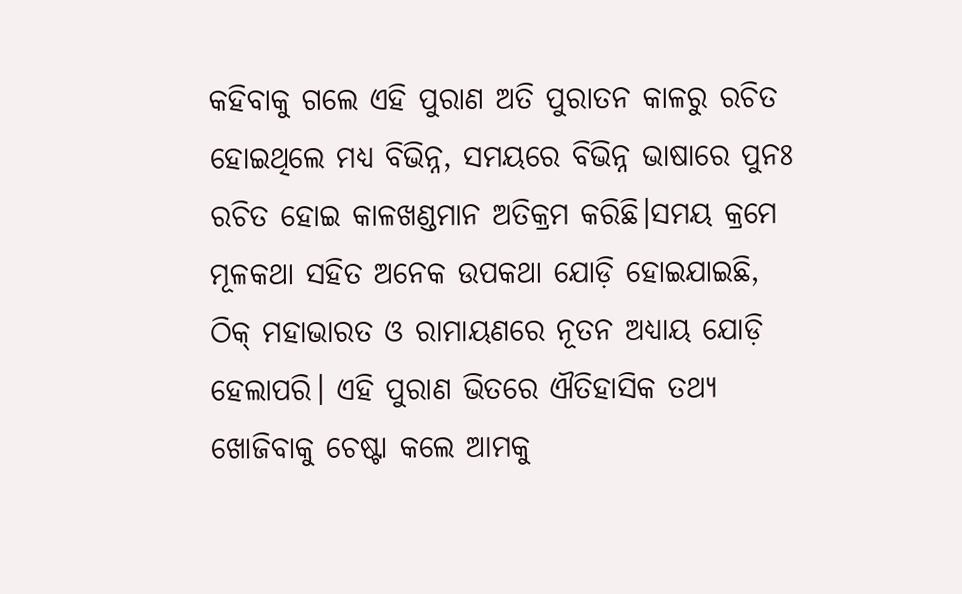କହିବାକୁ ଗଲେ ଏହି ପୁରାଣ ଅତି ପୁରାତନ କାଳରୁ ରଚିତ ହୋଇଥିଲେ ମଧ୍ୟ ବିଭିନ୍ନ, ସମୟରେ ବିଭିନ୍ନ ଭାଷାରେ ପୁନଃ ରଚିତ ହୋଇ କାଳଖଣ୍ଡମାନ ଅତିକ୍ରମ କରିଛି।ସମୟ କ୍ରମେ ମୂଳକଥା ସହିତ ଅନେକ ଉପକଥା ଯୋଡ଼ି ହୋଇଯାଇଛି, ଠିକ୍ ମହାଭାରତ ଓ ରାମାୟଣରେ ନୂତନ ଅଧ୍ୟାୟ ଯୋଡ଼ି ହେଲାପରି। ଏହି ପୁରାଣ ଭିତରେ ଐତିହାସିକ ତଥ୍ୟ ଖୋଜିବାକୁ ଚେଷ୍ଟା କଲେ ଆମକୁ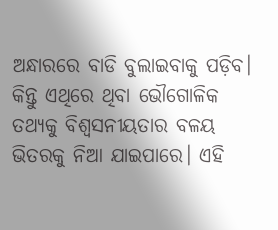ଅନ୍ଧାରରେ ବାଡି ବୁଲାଇବାକୁ ପଡ଼ିବ। କିନ୍ତୁ ଏଥିରେ ଥିବା ଭୌଗୋଳିକ ତଥ୍ୟକୁ ବିଶ୍ବସନୀୟତାର ବଳୟ ଭିତରକୁ ନିଆ ଯାଇପାରେ। ଏହି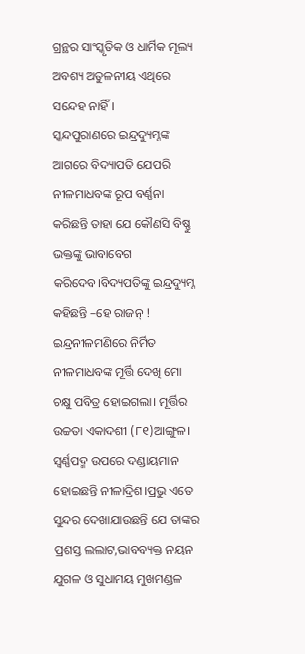ଗ୍ରନ୍ଥର ସାଂସ୍କୃତିକ ଓ ଧାର୍ମିକ ମୂଲ୍ୟ ଅବଶ୍ୟ ଅତୁଳନୀୟ ଏଥିରେ ସନ୍ଦେହ ନାହିଁ।
ସ୍କନ୍ଦପୁରାଣରେ ଇନ୍ଦ୍ରଦ୍ୟୁମ୍ନଙ୍କ ଆଗରେ ବିଦ୍ୟାପତି ଯେପରି ନୀଳମାଧବଙ୍କ ରୂପ ବର୍ଣ୍ଣନା କରିଛନ୍ତି ତାହା ଯେ କୌଣସି ବିଷ୍ଣୁ ଭକ୍ତଙ୍କୁ ଭାବାବେଗ କରିଦେବ।ବିଦ୍ୟପତିଙ୍କୁ ଇନ୍ଦ୍ରଦ୍ୟୁମ୍ନ କହିଛନ୍ତି –ହେ ରାଜନ୍ ! ଇନ୍ଦ୍ରନୀଳମଣିରେ ନିର୍ମିତ ନୀଳମାଧବଙ୍କ ମୂର୍ତ୍ତି ଦେଖି ମୋ ଚକ୍ଷୁ ପବିତ୍ର ହୋଇଗଲା। ମୂର୍ତ୍ତିର ଉଚ୍ଚତା ଏକାଦଶୀ (୮୧)ଆଙ୍ଗୁଳ। ସ୍ବର୍ଣ୍ଣପଦ୍ମ ଉପରେ ଦଣ୍ଡାୟମାନ ହୋଇଛନ୍ତି ନୀଳାଦ୍ରିଶ।ପ୍ରଭୁ ଏତେ ସୁନ୍ଦର ଦେଖାଯାଉଛନ୍ତି ଯେ ତାଙ୍କର ପ୍ରଶସ୍ତ ଲଲାଟ,ଭାବବ୍ୟକ୍ତ ନୟନ ଯୁଗଳ ଓ ସୁଧାମୟ ମୁଖମଣ୍ଡଳ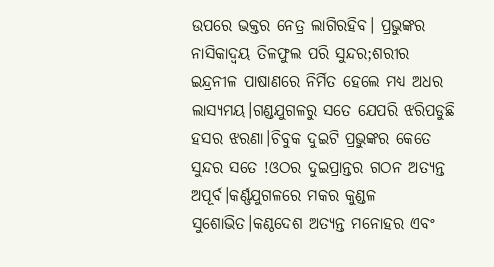ଉପରେ ଭକ୍ତର ନେତ୍ର ଲାଗିରହିବ। ପ୍ରଭୁଙ୍କର ନାସିକାଦ୍ବୟ ତିଳଫୁଲ ପରି ସୁନ୍ଦର;ଶରୀର ଇନ୍ଦ୍ରନୀଳ ପାଷାଣରେ ନିର୍ମିତ ହେଲେ ମଧ୍ୟ ଅଧର ଲାସ୍ୟମୟ।ଗଣ୍ଡଯୁଗଳରୁ ସତେ ଯେପରି ଝରିପଡୁଛି ହସର ଝରଣା।ଚିବୁକ ଦୁଇଟି ପ୍ରଭୁଙ୍କର କେତେ ସୁନ୍ଦର ସତେ !ଓଠର ଦୁଇପ୍ରାନ୍ତର ଗଠନ ଅତ୍ୟନ୍ତ ଅପୂର୍ବ।କର୍ଣ୍ଣଯୁଗଳରେ ମକର କୁଣ୍ଡଳ ସୁଶୋଭିତ।କଣ୍ଠଦେଶ ଅତ୍ୟନ୍ତ ମନୋହର ଏବଂ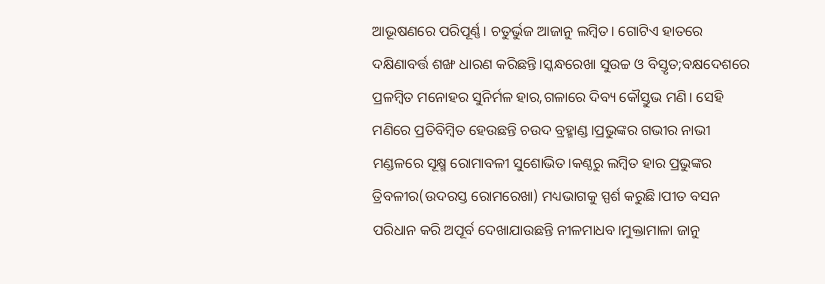ଆଭୂଷଣରେ ପରିପୂର୍ଣ୍ଣ। ଚତୁର୍ଭୁଜ ଆଜାନୁ ଲମ୍ବିତ। ଗୋଟିଏ ହାତରେ ଦକ୍ଷିଣାବର୍ତ୍ତ ଶଙ୍ଖ ଧାରଣ କରିଛନ୍ତି।ସ୍କନ୍ଧରେଖା ସୁଉଚ୍ଚ ଓ ବିସ୍ତୃତ;ବକ୍ଷଦେଶରେ ପ୍ରଳମ୍ବିତ ମନୋହର ସୁନିର୍ମଳ ହାର,ଗଳାରେ ଦିବ୍ୟ କୌସ୍ତୁଭ ମଣି। ସେହି ମଣିରେ ପ୍ରତିବିମ୍ବିତ ହେଉଛନ୍ତି ଚଉଦ ବ୍ରହ୍ମାଣ୍ଡ।ପ୍ରଭୁଙ୍କର ଗଭୀର ନାଭୀ ମଣ୍ଡଳରେ ସୂକ୍ଷ୍ମ ରୋମାବଳୀ ସୁଶୋଭିତ।କଣ୍ଠରୁ ଲମ୍ବିତ ହାର ପ୍ରଭୁଙ୍କର ତ୍ରିବଳୀର(ଉଦରସ୍ତ ରୋମରେଖା) ମଧ୍ୟଭାଗକୁ ସ୍ପର୍ଶ କରୁଛି।ପୀତ ବସନ ପରିଧାନ କରି ଅପୂର୍ବ ଦେଖାଯାଉଛନ୍ତି ନୀଳମାଧବ।ମୁକ୍ତାମାଳା ଜାନୁ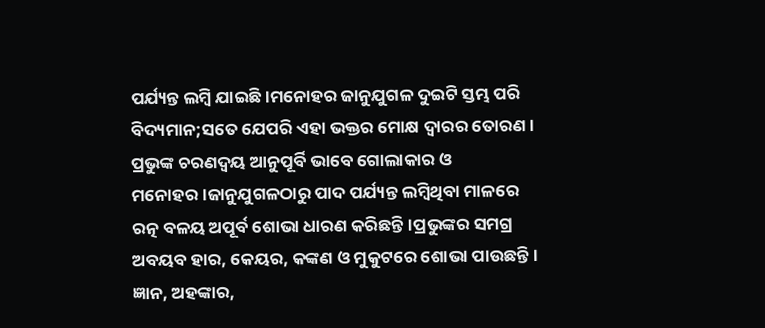ପର୍ଯ୍ୟନ୍ତ ଲମ୍ବି ଯାଇଛି।ମନୋହର ଜାନୁଯୁଗଳ ଦୁଇଟି ସ୍ତମ୍ଭ ପରି ବିଦ୍ୟମାନ;ସତେ ଯେପରି ଏହା ଭକ୍ତର ମୋକ୍ଷ ଦ୍ଵାରର ତୋରଣ। ପ୍ରଭୁଙ୍କ ଚରଣଦ୍ବୟ ଆନୁପୂର୍ବି ଭାବେ ଗୋଲାକାର ଓ ମନୋହର।ଜାନୁଯୁଗଳଠାରୁ ପାଦ ପର୍ଯ୍ୟନ୍ତ ଲମ୍ବିଥିବା ମାଳରେ ରତ୍ନ ବଳୟ ଅପୂର୍ବ ଶୋଭା ଧାରଣ କରିଛନ୍ତି।ପ୍ରଭୁଙ୍କର ସମଗ୍ର ଅବୟବ ହାର, କେୟର, କଙ୍କଣ ଓ ମୁକୁଟରେ ଶୋଭା ପାଉଛନ୍ତି।
ଜ୍ଞାନ, ଅହଙ୍କାର,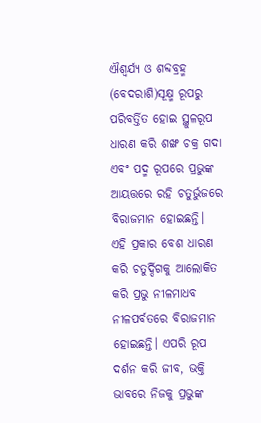ଐଶ୍ୱର୍ଯ୍ୟ ଓ ଶବ୍ଦବ୍ରହ୍ମ (ବେଦରାଶି)ସୂକ୍ଷ୍ମ ରୂପରୁ ପରିବର୍ତ୍ତିତ ହୋଇ ସ୍ଥୁଳରୂପ ଧାରଣ କରି ଶଙ୍ଖ ଚକ୍ର ଗଦା ଏବଂ ପଦ୍ମ ରୂପରେ ପ୍ରଭୁଙ୍କ ଆୟତ୍ତରେ ରହି ଚତୁର୍ଭୁଜରେ ବିରାଜମାନ ହୋଇଛନ୍ତି।
ଏହି ପ୍ରକାର ବେଶ ଧାରଣ କରି ଚତୁର୍ଦ୍ଦିଗକୁ ଆଲୋକିତ କରି ପ୍ରଭୁ ନୀଳମାଧବ ନୀଳପର୍ବତରେ ବିରାଜମାନ ହୋଇଛନ୍ତି। ଏପରି ରୂପ ଦର୍ଶନ କରି ଜୀବ, ଭକ୍ତି ଭାବରେ ନିଜକୁ ପ୍ରଭୁଙ୍କ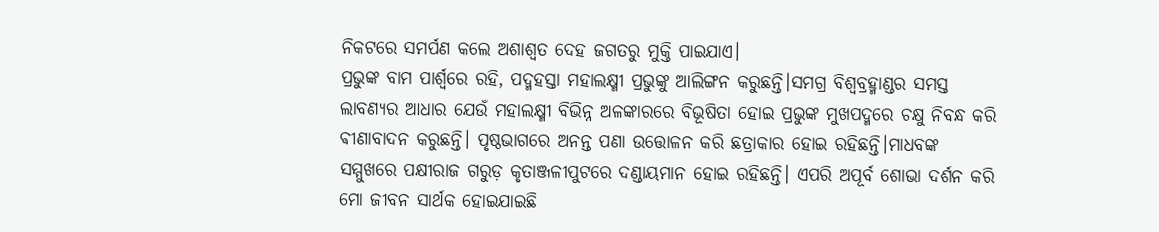ନିକଟରେ ସମର୍ପଣ କଲେ ଅଶାଶ୍ବତ ଦେହ ଜଗତରୁ ମୁକ୍ତି ପାଇଯାଏ।
ପ୍ରଭୁଙ୍କ ବାମ ପାର୍ଶ୍ବରେ ରହି, ପଦ୍ମହସ୍ତା ମହାଲକ୍ଷ୍ମୀ ପ୍ରଭୁଙ୍କୁ ଆଲିଙ୍ଗନ କରୁଛନ୍ତି।ସମଗ୍ର ବିଶ୍ବବ୍ରହ୍ମାଣ୍ଡର ସମସ୍ତ ଲାବଣ୍ୟର ଆଧାର ଯେଉଁ ମହାଲକ୍ଷ୍ମୀ ବିଭିନ୍ନ ଅଳଙ୍କାରରେ ବିଭୂଷିତା ହୋଇ ପ୍ରଭୁଙ୍କ ମୁଖପଦ୍ମରେ ଚକ୍ଷୁ ନିବନ୍ଧ କରି ଵୀଣାବାଦନ କରୁଛନ୍ତି। ପୃଷ୍ଠଭାଗରେ ଅନନ୍ତ ପଣା ଉତ୍ତୋଳନ କରି ଛତ୍ରାକାର ହୋଇ ରହିଛନ୍ତି।ମାଧବଙ୍କ ସମ୍ମୁଖରେ ପକ୍ଷୀରାଜ ଗରୁଡ଼ କୃତାଞ୍ଜଳୀପୁଟରେ ଦଣ୍ଡାୟମାନ ହୋଇ ରହିଛନ୍ତି। ଏପରି ଅପୂର୍ବ ଶୋଭା ଦର୍ଶନ କରି ମୋ ଜୀବନ ସାର୍ଥକ ହୋଇଯାଇଛି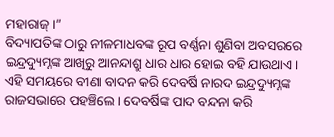ମହାରାଜ୍।”
ବିଦ୍ୟାପତିଙ୍କ ଠାରୁ ନୀଳମାଧବଙ୍କ ରୂପ ବର୍ଣ୍ଣନା ଶୁଣିବା ଅବସରରେ ଇନ୍ଦ୍ରଦ୍ୟୁମ୍ନଙ୍କ ଆଖିରୁ ଆନନ୍ଦାଶ୍ରୁ ଧାର ଧାର ହୋଇ ବହି ଯାଉଥାଏ।
ଏହି ସମୟରେ ବୀଣା ବାଦନ କରି ଦେବର୍ଷି ନାରଦ ଇନ୍ଦ୍ରଦ୍ୟୁମ୍ନଙ୍କ ରାଜସଭାରେ ପହଞ୍ଚିଲେ। ଦେବର୍ଷିଙ୍କ ପାଦ ବନ୍ଦନା କରି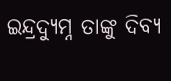ଇନ୍ଦ୍ରଦ୍ୟୁମ୍ନ ତାଙ୍କୁ ଦିବ୍ୟ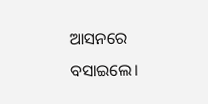ଆସନରେ ବସାଇଲେ।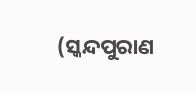(ସ୍କନ୍ଦପୁରାଣ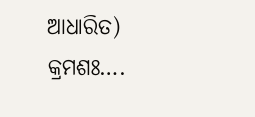ଆଧାରିତ)
କ୍ରମଶଃ….